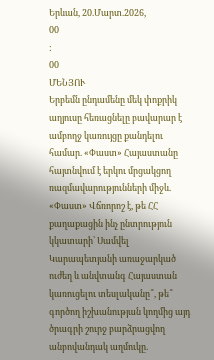Երևան, 20.Մարտ.2026,
00
:
00
ՄԵՆՅՈՒ
Երբեմն ընդամենը մեկ փոքրիկ աղյուսը հեռացնելը բավարար է ամբողջ կառույցը քանդելու համար. «Փաստ» Հայաստանը հայտնվում է երկու մրցակցող ռազմավարությունների միջև. «Փաստ» Վճռորոշ է, թե ՀՀ քաղաքացին ինչ ընտրություն կկատարի՝ Սամվել Կարապետյանի առաջարկած ուժեղ և անվտանգ Հայաստան կառուցելու տեսլականը՞, թե՞ գործող իշխանության կողմից այդ ծրագրի շուրջ բարձրացվող անբովանդակ աղմուկը․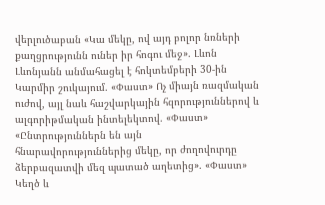վերլուծաբան «Կա մեկը, ով այդ բոլոր նռների քաղցրությունն ուներ իր հոգու մեջ». Լևոն Լևոնյանն անմահացել է հոկտեմբերի 30-ին Կարմիր շուկայում. «Փաստ» Ոչ միայն ռազմական ուժով, այլ նաև հաշվարկային հզորություններով և ալգորիթմական ինտելեկտով. «Փաստ» «Ընտրություններն են այն հնարավորություններից մեկը, որ ժողովուրդը ձերբազատվի մեզ պատած աղետից». «Փաստ» Կեղծ և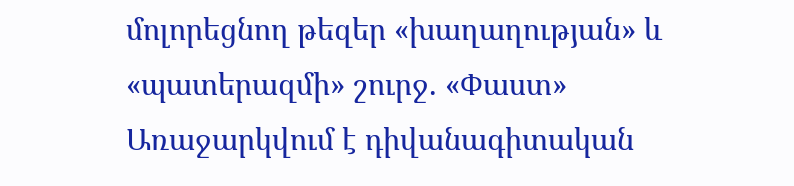մոլորեցնող թեզեր «խաղաղության» և «պատերազմի» շուրջ. «Փաստ» Առաջարկվում է դիվանագիտական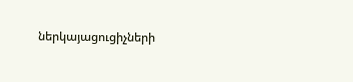ներկայացուցիչների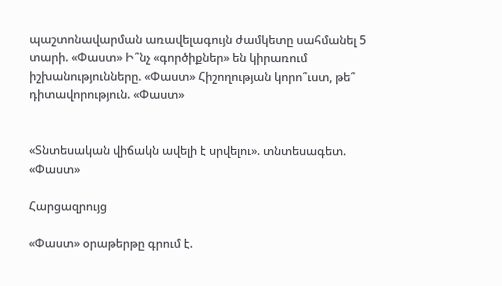պաշտոնավարման առավելագույն ժամկետը սահմանել 5 տարի. «Փաստ» Ի՞նչ «գործիքներ» են կիրառում իշխանությունները. «Փաստ» Հիշողության կորո՞ւստ, թե՞ դիտավորություն. «Փաստ»


«Տնտեսական վիճակն ավելի է սրվելու». տնտեսագետ. «Փաստ»

Հարցազրույց

«Փաստ» օրաթերթը գրում է.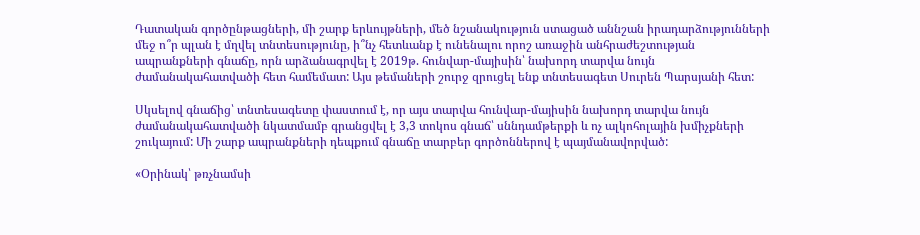Դատական գործընթացների, մի շարք երևույթների, մեծ նշանակություն ստացած աննշան իրադարձությունների մեջ ո՞ր պլան է մղվել տնտեսությունը, ի՞նչ հետևանք է ունենալու որոշ առաջին անհրաժեշտության ապրանքների գնաճը, որն արձանագրվել է 2019թ. հունվար-մայիսին՝ նախորդ տարվա նույն ժամանակահատվածի հետ համեմատ: Այս թեմաների շուրջ զրուցել ենք տնտեսագետ Սուրեն Պարսյանի հետ:

Սկսելով գնաճից՝ տնտեսագետը փաստում է, որ այս տարվա հունվար-մայիսին նախորդ տարվա նույն ժամանակահատվածի նկատմամբ գրանցվել է 3,3 տոկոս գնաճ՝ սննդամթերքի և ոչ ալկոհոլային խմիչքների շուկայում: Մի շարք ապրանքների դեպքում գնաճը տարբեր գործոններով է պայմանավորված:

«Օրինակ՝ թռչնամսի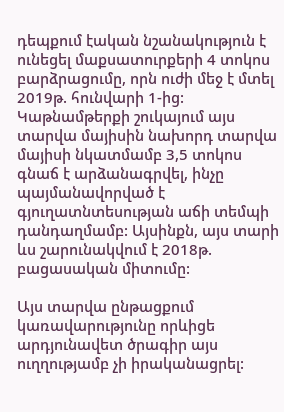դեպքում էական նշանակություն է ունեցել մաքսատուրքերի 4 տոկոս բարձրացումը, որն ուժի մեջ է մտել 2019թ. հունվարի 1-ից: Կաթնամթերքի շուկայում այս տարվա մայիսին նախորդ տարվա մայիսի նկատմամբ 3,5 տոկոս գնաճ է արձանագրվել, ինչը պայմանավորված է գյուղատնտեսության աճի տեմպի դանդաղմամբ: Այսինքն, այս տարի ևս շարունակվում է 2018թ. բացասական միտումը:

Այս տարվա ընթացքում կառավարությունը որևիցե արդյունավետ ծրագիր այս ուղղությամբ չի իրականացրել: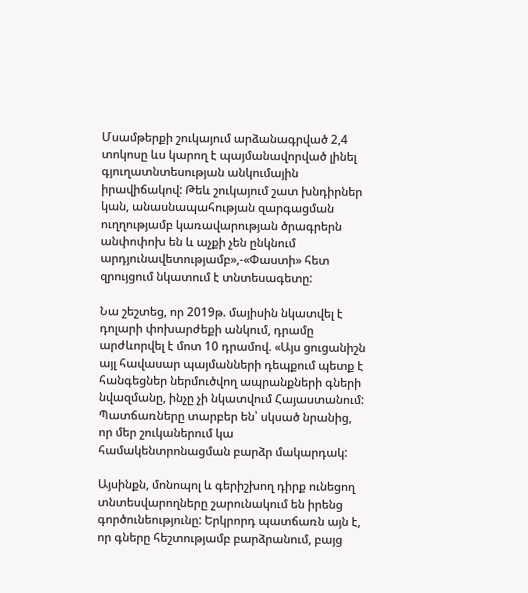Մսամթերքի շուկայում արձանագրված 2,4 տոկոսը ևս կարող է պայմանավորված լինել գյուղատնտեսության անկումային իրավիճակով: Թեև շուկայում շատ խնդիրներ կան, անասնապահության զարգացման ուղղությամբ կառավարության ծրագրերն անփոփոխ են և աչքի չեն ընկնում արդյունավետությամբ»,-«Փաստի» հետ զրույցում նկատում է տնտեսագետը:

Նա շեշտեց, որ 2019թ. մայիսին նկատվել է դոլարի փոխարժեքի անկում, դրամը արժևորվել է մոտ 10 դրամով. «Այս ցուցանիշն այլ հավասար պայմանների դեպքում պետք է հանգեցներ ներմուծվող ապրանքների գների նվազմանը, ինչը չի նկատվում Հայաստանում: Պատճառները տարբեր են՝ սկսած նրանից, որ մեր շուկաներում կա համակենտրոնացման բարձր մակարդակ:

Այսինքն, մոնոպոլ և գերիշխող դիրք ունեցող տնտեսվարողները շարունակում են իրենց գործունեությունը: Երկրորդ պատճառն այն է, որ գները հեշտությամբ բարձրանում, բայց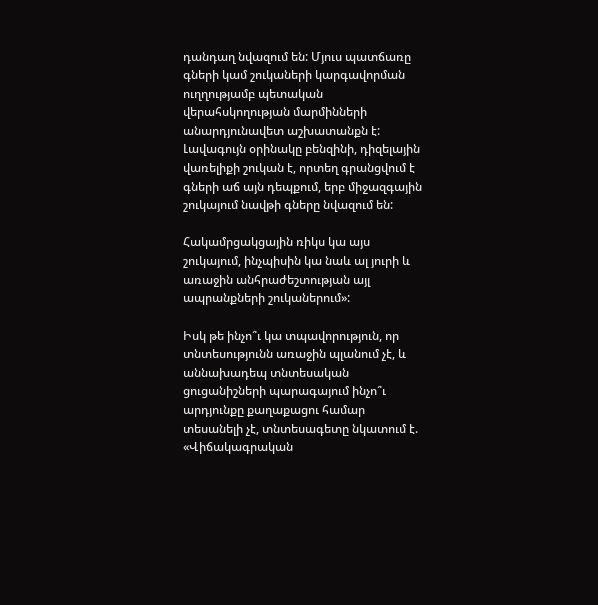դանդաղ նվազում են: Մյուս պատճառը գների կամ շուկաների կարգավորման ուղղությամբ պետական վերահսկողության մարմինների անարդյունավետ աշխատանքն է: Լավագույն օրինակը բենզինի, դիզելային վառելիքի շուկան է, որտեղ գրանցվում է գների աճ այն դեպքում, երբ միջազգային շուկայում նավթի գները նվազում են:

Հակամրցակցային ռիկս կա այս շուկայում, ինչպիսին կա նաև ալ յուրի և առաջին անհրաժեշտության այլ ապրանքների շուկաներում»:

Իսկ թե ինչո՞ւ կա տպավորություն, որ տնտեսությունն առաջին պլանում չէ, և աննախադեպ տնտեսական ցուցանիշների պարագայում ինչո՞ւ արդյունքը քաղաքացու համար տեսանելի չէ, տնտեսագետը նկատում է. «Վիճակագրական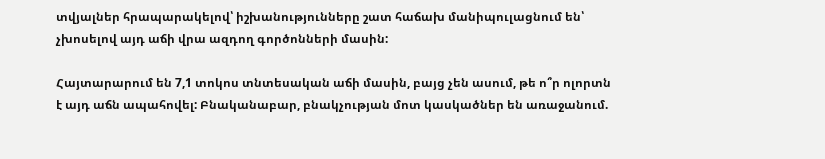տվյալներ հրապարակելով՝ իշխանությունները շատ հաճախ մանիպուլացնում են՝ չխոսելով այդ աճի վրա ազդող գործոնների մասին:

Հայտարարում են 7,1 տոկոս տնտեսական աճի մասին, բայց չեն ասում, թե ո՞ր ոլորտն է այդ աճն ապահովել: Բնականաբար, բնակչության մոտ կասկածներ են առաջանում.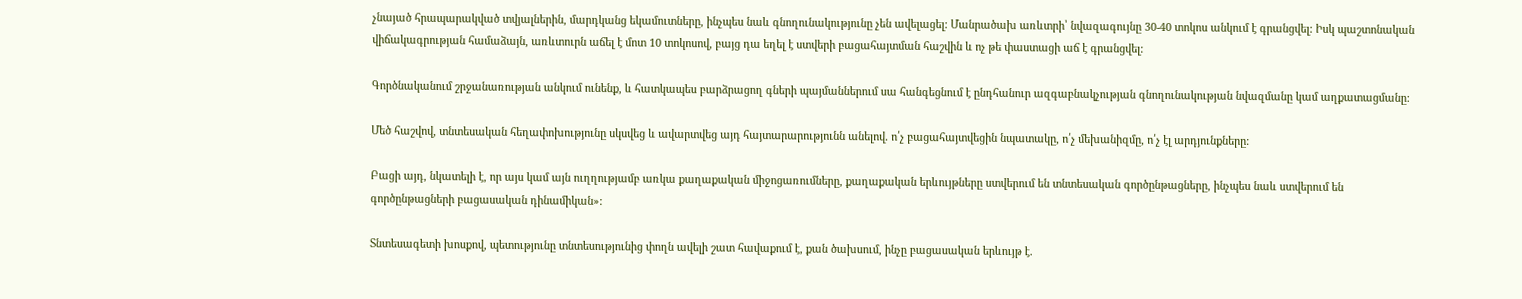չնայած հրապարակված տվյալներին, մարդկանց եկամուտները, ինչպես նաև գնողունակությունը չեն ավելացել: Մանրածախ առևտրի՝ նվազագույնը 30-40 տոկոս անկում է գրանցվել: Իսկ պաշտոնական վիճակագրության համաձայն, առևտուրն աճել է մոտ 10 տոկոսով, բայց դա եղել է ստվերի բացահայտման հաշվին և ոչ թե փաստացի աճ է գրանցվել:

Գործնականում շրջանառության անկում ունենք, և հատկապես բարձրացող գների պայմաններում սա հանգեցնում է ընդհանուր ազգաբնակչության գնողունակության նվազմանը կամ աղքատացմանը:

Մեծ հաշվով, տնտեսական հեղափոխությունը սկսվեց և ավարտվեց այդ հայտարարությունն անելով. ո՛չ բացահայտվեցին նպատակը, ո՛չ մեխանիզմը, ո՛չ էլ արդյունքները:

Բացի այդ, նկատելի է, որ այս կամ այն ուղղությամբ առկա քաղաքական միջոցառումները, քաղաքական երևույթները ստվերում են տնտեսական գործընթացները, ինչպես նաև ստվերում են գործընթացների բացասական դինամիկան»:

Տնտեսագետի խոսքով, պետությունը տնտեսությունից փողն ավելի շատ հավաքում է, քան ծախսում, ինչը բացասական երևույթ է.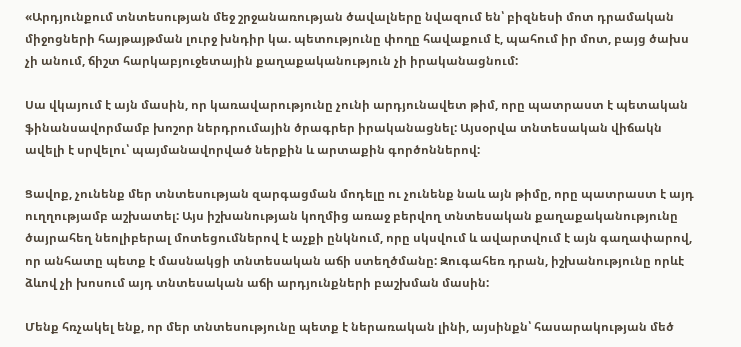«Արդյունքում տնտեսության մեջ շրջանառության ծավալները նվազում են՝ բիզնեսի մոտ դրամական միջոցների հայթայթման լուրջ խնդիր կա. պետությունը փողը հավաքում է, պահում իր մոտ, բայց ծախս չի անում, ճիշտ հարկաբյուջետային քաղաքականություն չի իրականացնում:

Սա վկայում է այն մասին, որ կառավարությունը չունի արդյունավետ թիմ, որը պատրաստ է պետական ֆինանսավորմամբ խոշոր ներդրումային ծրագրեր իրականացնել: Այսօրվա տնտեսական վիճակն ավելի է սրվելու՝ պայմանավորված ներքին և արտաքին գործոններով:

Ցավոք, չունենք մեր տնտեսության զարգացման մոդելը ու չունենք նաև այն թիմը, որը պատրաստ է այդ ուղղությամբ աշխատել: Այս իշխանության կողմից առաջ բերվող տնտեսական քաղաքականությունը ծայրահեղ նեոլիբերալ մոտեցումներով է աչքի ընկնում, որը սկսվում և ավարտվում է այն գաղափարով, որ անհատը պետք է մասնակցի տնտեսական աճի ստեղծմանը: Զուգահեռ դրան, իշխանությունը որևէ ձևով չի խոսում այդ տնտեսական աճի արդյունքների բաշխման մասին:

Մենք հռչակել ենք, որ մեր տնտեսությունը պետք է ներառական լինի, այսինքն՝ հասարակության մեծ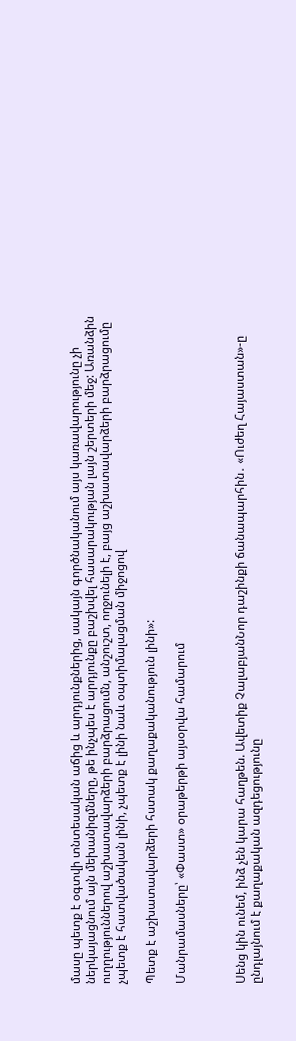մասը պետք է օգտվի տնտեսական աճից և արդյունքներից, սակայն գործնականում այս կառավարությունը չի ներկայացնում այն մեխանիզմները, թե ինչպես է արդյունքը բաշխվել հասարակության լայն շերտերի մեջ: Առանձին ուղղություններով աշխատավարձերի բարձրացումն, անշուշտ, ողջունելի է, բայց աշխատավարձերի բարձրացումը չպետք է հատվածական լինի, չպետք է լինի նաև օպտիմալացման միջոցով

Պետք է աշխատավարձերի հստակ քաղաքականություն լինի»:

Մանրամասները՝ «Փաստ» օրաթերթի այսօրվա համարում



Սենց կին ունեմ, ինձ չեն կարա հաղթեն. Ավետիք ՉալաբյանՆոր դաշինքի ճանապարհին․ «Ուժեղ Հայաստան»-ը ընդլայնում է քաղաքական ազդեցությունը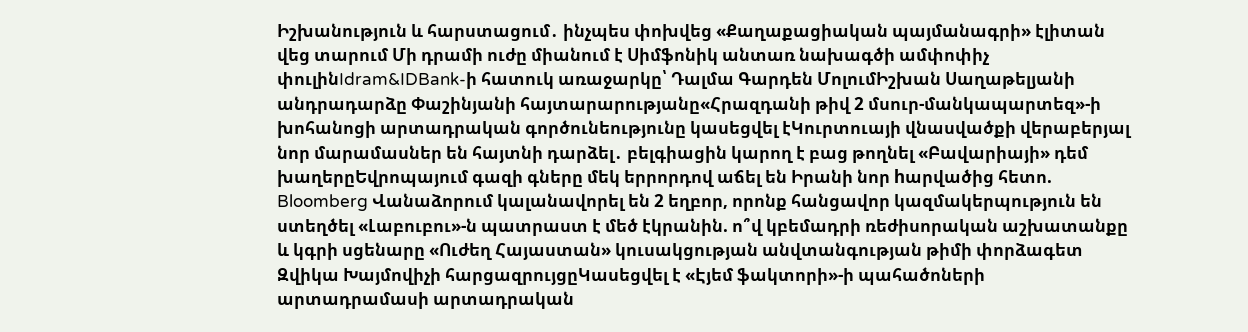Իշխանություն և հարստացում․ ինչպես փոխվեց «Քաղաքացիական պայմանագրի» էլիտան վեց տարում Մի դրամի ուժը միանում է Սիմֆոնիկ անտառ նախագծի ամփոփիչ փուլինIdram&IDBank-ի հատուկ առաջարկը՝ Դալմա Գարդեն ՄոլումԻշխան Սաղաթելյանի անդրադարձը Փաշինյանի հայտարարությանը«Հրազդանի թիվ 2 մսուր-մանկապարտեզ»-ի խոհանոցի արտադրական գործունեությունը կասեցվել էԿուրտուայի վնասվածքի վերաբերյալ նոր մարամասներ են հայտնի դարձել․ բելգիացին կարող է բաց թողնել «Բավարիայի» դեմ խաղերըԵվրոպայում գազի գները մեկ երրորդով աճել են Իրանի նոր hարվածից հետո. Bloomberg Վանաձորում կալանավորել են 2 եղբոր, որոնք հանցավոր կազմակերպություն են ստեղծել «Լաբուբու»-ն պատրաստ է մեծ էկրանին. ո՞վ կբեմադրի ռեժիսորական աշխատանքը և կգրի սցենարը «Ուժեղ Հայաստան» կուսակցության անվտանգության թիմի փորձագետ Զվիկա Խայմովիչի հարցազրույցըԿասեցվել է «Էյեմ ֆակտորի»-ի պահածոների արտադրամասի արտադրական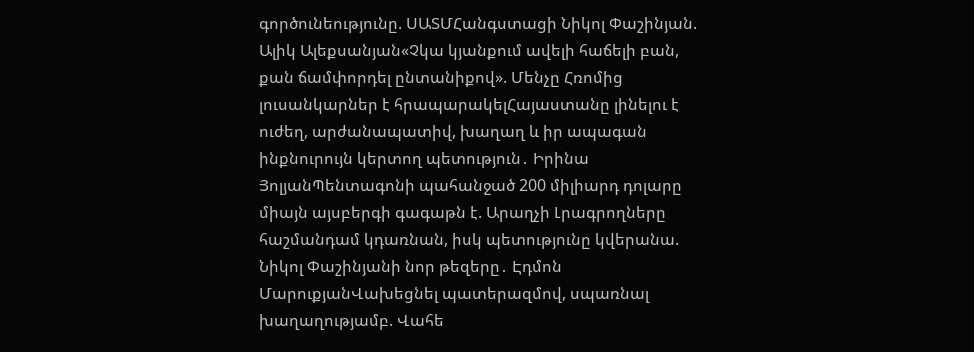գործունեությունը. ՍԱՏՄՀանգստացի Նիկոլ Փաշինյան. Ալիկ Ալեքսանյան«Չկա կյանքում ավելի հաճելի բան, քան ճամփորդել ընտանիքով». Մենչը Հռոմից լուսանկարներ է հրապարակելՀայաստանը լինելու է ուժեղ, արժանապատիվ, խաղաղ և իր ապագան ինքնուրույն կերտող պետություն․ Իրինա ՅոլյանՊենտագոնի պահանջած 200 միլիարդ դոլարը միայն այսբերգի գագաթն է. Արաղչի Լրագրողները հաշմանդամ կդառնան, իսկ պետությունը կվերանա. Նիկոլ Փաշինյանի նոր թեզերը․ Էդմոն ՄարուքյանՎախեցնել պատերազմով, սպառնալ խաղաղությամբ. Վահե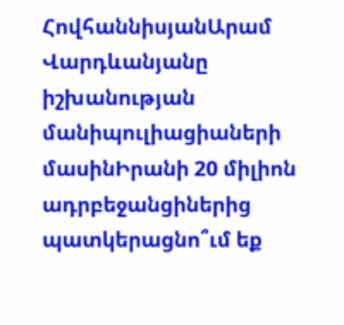ՀովհաննիսյանԱրամ Վարդևանյանը իշխանության մանիպուլիացիաների մասինԻրանի 20 միլիոն ադրբեջանցիներից պատկերացնո՞ւմ եք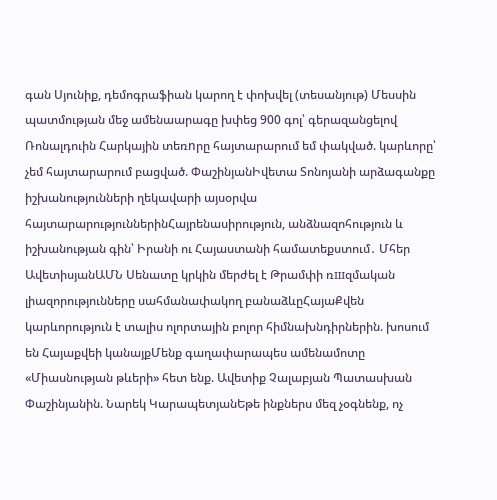գան Սյունիք, դեմոգրաֆիան կարող է փոխվել (տեսանյութ) Մեսսին պատմության մեջ ամենաարագը խփեց 900 գոլ՝ գերազանցելով Ռոնալդուին Հարկային տեռnրը հայտարարում եմ փակված. կարևորը՝ չեմ հայտարարում բացված. ՓաշինյանԻվետա Տոնոյանի արձագանքը իշխանությունների ղեկավարի այսօրվա հայտարարություններինՀայրենասիրություն, անձնազոհություն և իշխանության գին՝ Իրանի ու Հայաստանի համատեքստում․ Մհեր ԱվետիսյանԱՄՆ Սենատը կրկին մերժել է Թրամփի ռшզմական լիազորությունները սահմանափակող բանաձևըՀայաՔվեն կարևորություն է տալիս ոլորտային բոլոր հիմնախնդիրներին. խոսում են Հայաքվեի կանայքՄենք գաղափարապես ամենամոտը «Միասնության թևերի» հետ ենք. Ավետիք Չալաբյան Պատասխան Փաշինյանին. Նարեկ ԿարապետյանԵթե ինքներս մեզ չօգնենք, ոչ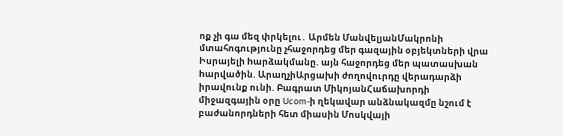ոք չի գա մեզ փրկելու․ Արմեն ՄանվելյանՄակրոնի մտահոգությունը չհաջորդեց մեր գազային օբյեկտների վրա Իսրայելի hարձակմանը. այն հաջորդեց մեր պատասխան hարվածին. ԱրաղչիԱրցախի ժողովուրդը վերադարձի իրավունք ունի. Բագրատ ՄիկոյանՀաճախորդի միջազգային օրը Ucom-ի ղեկավար անձնակազմը նշում է բաժանորդների հետ միասին Մոսկվայի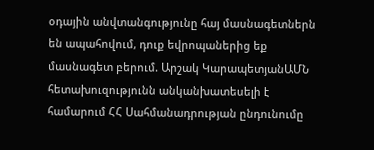օդային անվտանգությունը հայ մասնագետներն են ապահովում, դուք եվրոպաներից եք մասնագետ բերում. Արշակ ԿարապետյանԱՄՆ հետախուզությունն անկանխատեսելի է համարում ՀՀ Սահմանադրության ընդունումը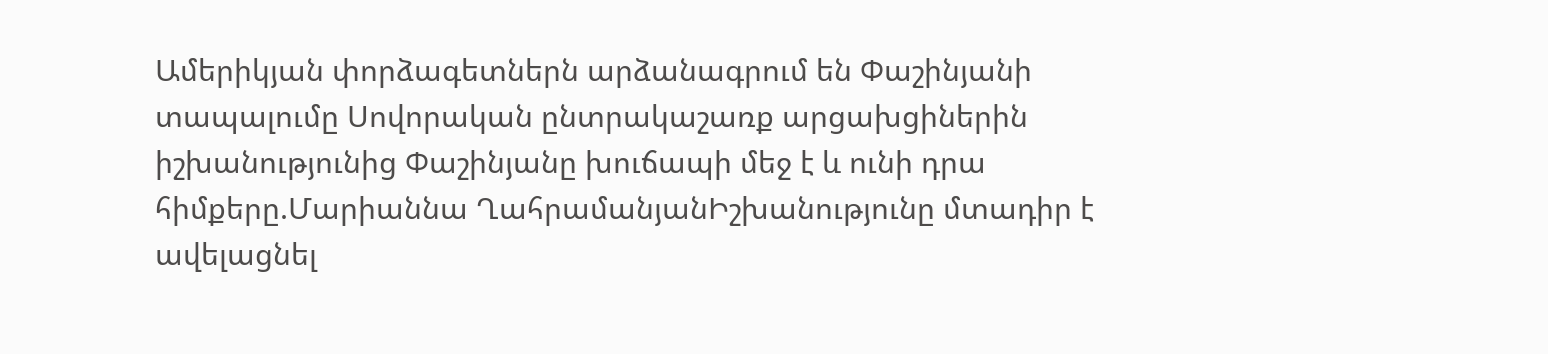Ամերիկյան փորձագետներն արձանագրում են Փաշինյանի տապալումը Սովորական ընտրակաշառք արցախցիներին իշխանությունից Փաշինյանը խուճապի մեջ է և ունի դրա հիմքերը.Մարիաննա ՂահրամանյանԻշխանությունը մտադիր է ավելացնել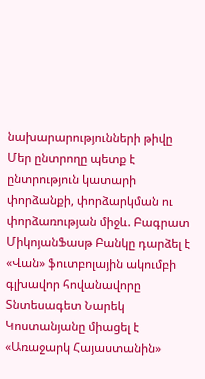նախարարությունների թիվը Մեր ընտրողը պետք է ընտրություն կատարի փորձանքի, փորձարկման ու փորձառության միջև. Բագրատ ՄիկոյանՖասթ Բանկը դարձել է «Վան» ֆուտբոլային ակումբի գլխավոր հովանավորը Տնտեսագետ Նարեկ Կոստանյանը միացել է «Առաջարկ Հայաստանին»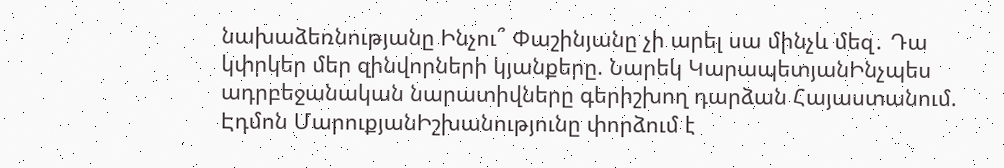նախաձեռնությանը Ինչու՞ Փաշինյանը չի արել սա մինչև մեզ․ Դա կփրկեր մեր զինվորների կյանքերը. Նարեկ ԿարապետյանԻնչպես ադրբեջանական նարատիվները գերիշխող դարձան Հայաստանում. Էդմոն ՄարուքյանԻշխանությունը փորձում է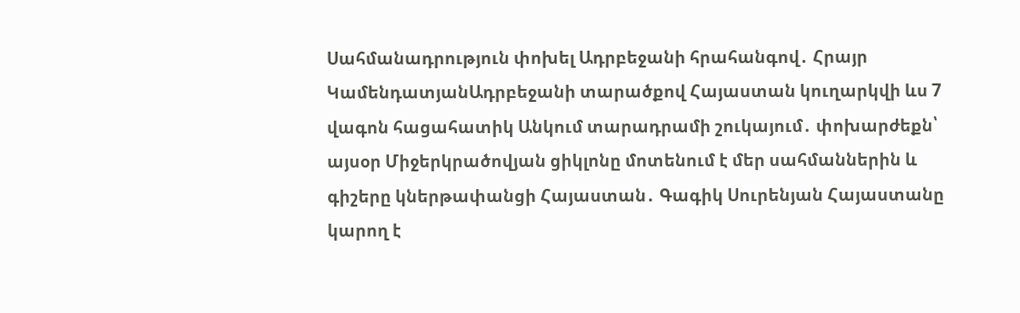Սահմանադրություն փոխել Ադրբեջանի հրահանգով․ Հրայր ԿամենդատյանԱդրբեջանի տարածքով Հայաստան կուղարկվի ևս 7 վագոն հացահատիկ Անկում տարադրամի շուկայում․ փոխարժեքն՝ այսօր Միջերկրածովյան ցիկլոնը մոտենում է մեր սահմաններին և գիշերը կներթափանցի Հայաստան․ Գագիկ Սուրենյան Հայաստանը կարող է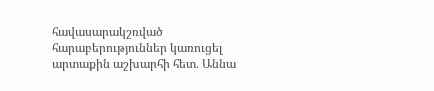հավասարակշռված հարաբերություններ կառուցել արտաքին աշխարհի հետ․ Աննա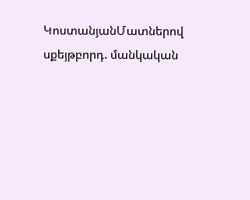ԿոստանյանՄատներով սքեյթբորդ. մանկական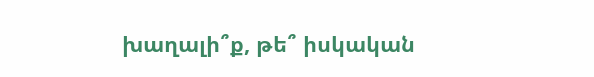խաղալի՞ք, թե՞ իսկական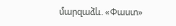մարզաձև. «Փաստ»